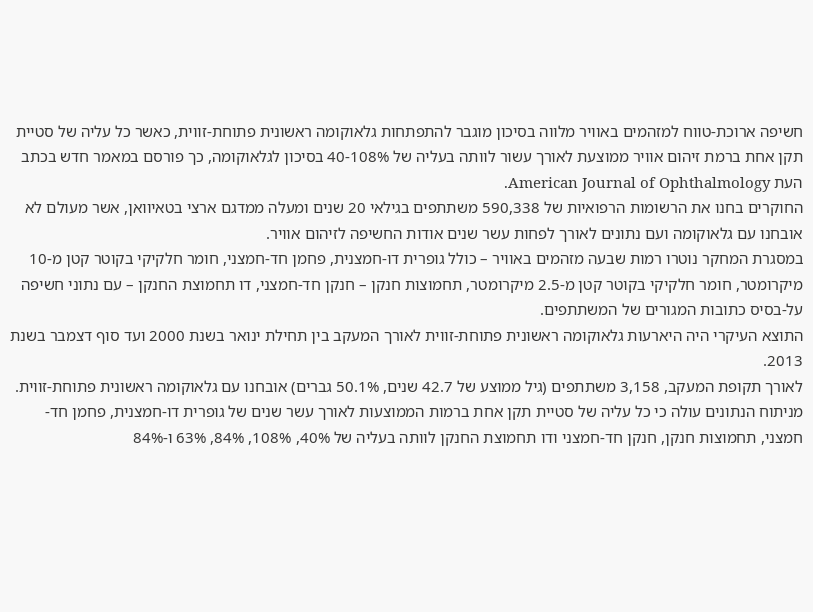חשיפה ארוכת-טווח למזהמים באוויר מלווה בסיכון מוגבר להתפתחות גלאוקומה ראשונית פתוחת-זווית, כאשר כל עליה של סטיית תקן אחת ברמת זיהום אוויר ממוצעת לאורך עשור לוותה בעליה של 40-108% בסיכון לגלאוקומה, כך פורסם במאמר חדש בכתב העת American Journal of Ophthalmology.
החוקרים בחנו את הרשומות הרפואיות של 590,338 משתתפים בגילאי 20 שנים ומעלה ממדגם ארצי בטאיוואן, אשר מעולם לא אובחנו עם גלאוקומה ועם נתונים לאורך לפחות עשר שנים אודות החשיפה לזיהום אוויר.
במסגרת המחקר נוטרו רמות שבעה מזהמים באוויר – כולל גופרית דו-חמצנית, פחמן חד-חמצני, חומר חלקיקי בקוטר קטן מ-10 מיקרומטר, חומר חלקיקי בקוטר קטן מ-2.5 מיקרומטר, תחמוצות חנקן – חנקן חד-חמצני, דו תחמוצת החנקן – עם נתוני חשיפה על-בסיס כתובות המגורים של המשתתפים.
התוצא העיקרי היה היארעות גלאוקומה ראשונית פתוחת-זווית לאורך המעקב בין תחילת ינואר בשנת 2000 ועד סוף דצמבר בשנת 2013.
לאורך תקופת המעקב, 3,158 משתתפים (גיל ממוצע של 42.7 שנים, 50.1% גברים) אובחנו עם גלאוקומה ראשונית פתוחת-זווית.
מניתוח הנתונים עולה כי כל עליה של סטיית תקן אחת ברמות הממוצעות לאורך עשר שנים של גופרית דו-חמצנית, פחמן חד-חמצני, תחמוצות חנקן, חנקן חד-חמצני ודו תחמוצת החנקן לוותה בעליה של 40%, 108%, 84%, 63% ו-84%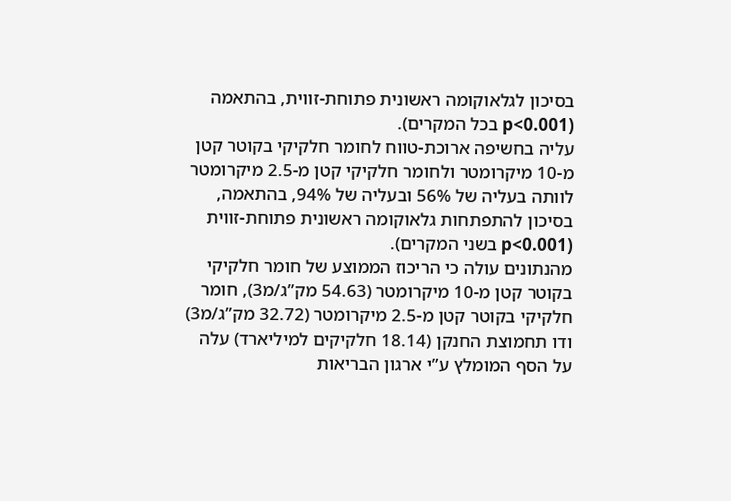בסיכון לגלאוקומה ראשונית פתוחת-זווית, בהתאמה (p<0.001 בכל המקרים).
עליה בחשיפה ארוכת-טווח לחומר חלקיקי בקוטר קטן מ-10 מיקרומטר ולחומר חלקיקי קטן מ-2.5 מיקרומטר לוותה בעליה של 56% ובעליה של 94%, בהתאמה, בסיכון להתפתחות גלאוקומה ראשונית פתוחת-זווית (p<0.001 בשני המקרים).
מהנתונים עולה כי הריכוז הממוצע של חומר חלקיקי בקוטר קטן מ-10 מיקרומטר (54.63 מק”ג/מ3), חומר חלקיקי בקוטר קטן מ-2.5 מיקרומטר (32.72 מק”ג/מ3) ודו תחמוצת החנקן (18.14 חלקיקים למיליארד) עלה על הסף המומלץ ע”י ארגון הבריאות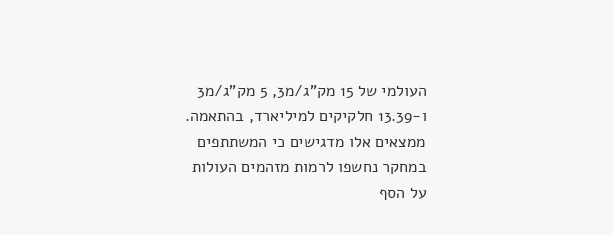העולמי של 15 מק”ג/מ3, 5 מק”ג/מ3 ו-13.39 חלקיקים למיליארד, בהתאמה. ממצאים אלו מדגישים כי המשתתפים במחקר נחשפו לרמות מזהמים העולות על הסף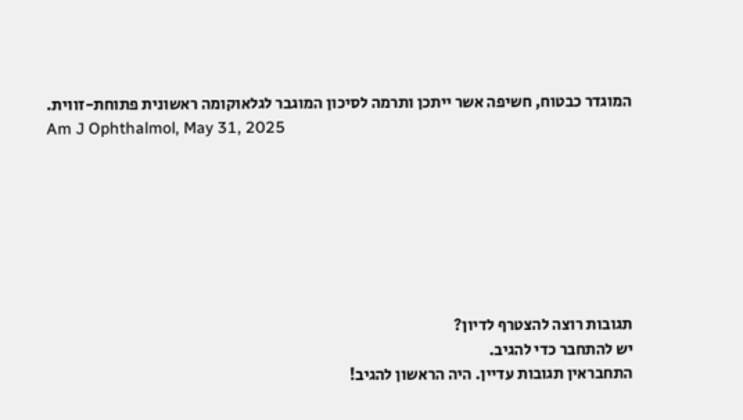המוגדר כבטוח, חשיפה אשר ייתכן ותרמה לסיכון המוגבר לגלאוקומה ראשונית פתוחת-זווית.
Am J Ophthalmol, May 31, 2025







תגובות רוצה להצטרף לדיון?
יש להתחבר כדי להגיב.
התחבראין תגובות עדיין. היה הראשון להגיב!